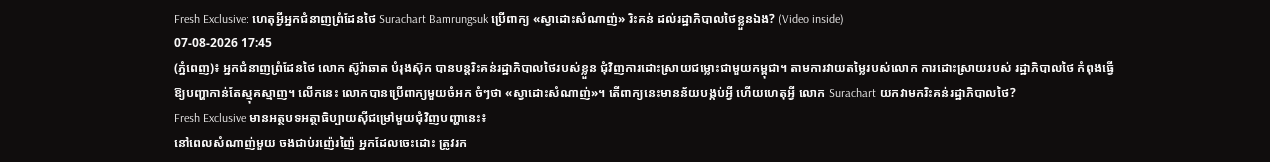Fresh Exclusive: ហេតុអ្វីអ្នកជំនាញព្រំដែនថៃ Surachart Bamrungsuk ប្រើពាក្យ «ស្វាដោះសំណាញ់» រិះគន់ ដល់រដ្ឋាភិបាលថៃខ្លួនឯង? (Video inside)
07-08-2026 17:45
(ភ្នំពេញ)៖ អ្នកជំនាញព្រំដែនថៃ លោក ស៊ូរ៉ាឆាត បំរុងស៊ុក បានបន្តរិះគន់រដ្ឋាភិបាលថៃរបស់ខ្លួន ជុំវិញការដោះស្រាយជម្លោះជាមួយកម្ពុជា។ តាមការវាយតម្លៃរបស់លោក ការដោះស្រាយរបស់ រដ្ឋាភិបាលថៃ កំពុងធ្វើឱ្យបញ្ហាកាន់តែស្មុគស្មាញ។ លើកនេះ លោកបានប្រើពាក្យមួយចំអក ចំៗថា «ស្វាដោះសំណាញ់»។ តើពាក្យនេះមានន័យបង្កប់អ្វី ហើយហេតុអ្វី លោក Surachart យកវាមករិះគន់រដ្ឋាភិបាលថៃ?
Fresh Exclusive មានអត្ថបទអត្ថាធិប្បាយស៊ីជម្រៅមួយជុំវិញបញ្ហានេះ៖
នៅពេលសំណាញ់មួយ ចងជាប់រញ៉េរញ៉ៃ អ្នកដែលចេះដោះ ត្រូវរក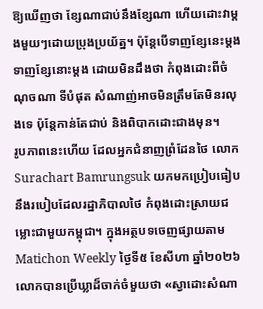ឱ្យឃើញថា ខ្សែណាជាប់នឹងខ្សែណា ហើយដោះវាម្តងមួយៗដោយប្រុងប្រយ័ត្ន។ ប៉ុន្តែបើទាញខ្សែនេះម្តង ទាញខ្សែនោះម្តង ដោយមិនដឹងថា កំពុងដោះពីចំណុចណា ទីបំផុត សំណាញ់អាចមិនត្រឹមតែមិនរលុងទេ ប៉ុន្តែកាន់តែជាប់ និងពិបាកដោះជាងមុន។
រូបភាពនេះហើយ ដែលអ្នកជំនាញព្រំដែនថៃ លោក Surachart Bamrungsuk យកមកប្រៀបធៀបនឹងរបៀបដែលរដ្ឋាភិបាលថៃ កំពុងដោះស្រាយជម្លោះជាមួយកម្ពុជា។ ក្នុងអត្ថបទចេញផ្សាយតាម Matichon Weekly ថ្ងៃទី៥ ខែសីហា ឆ្នាំ២០២៦ លោកបានប្រើឃ្លាដ៏ចាក់ចំមួយថា «ស្វាដោះសំណា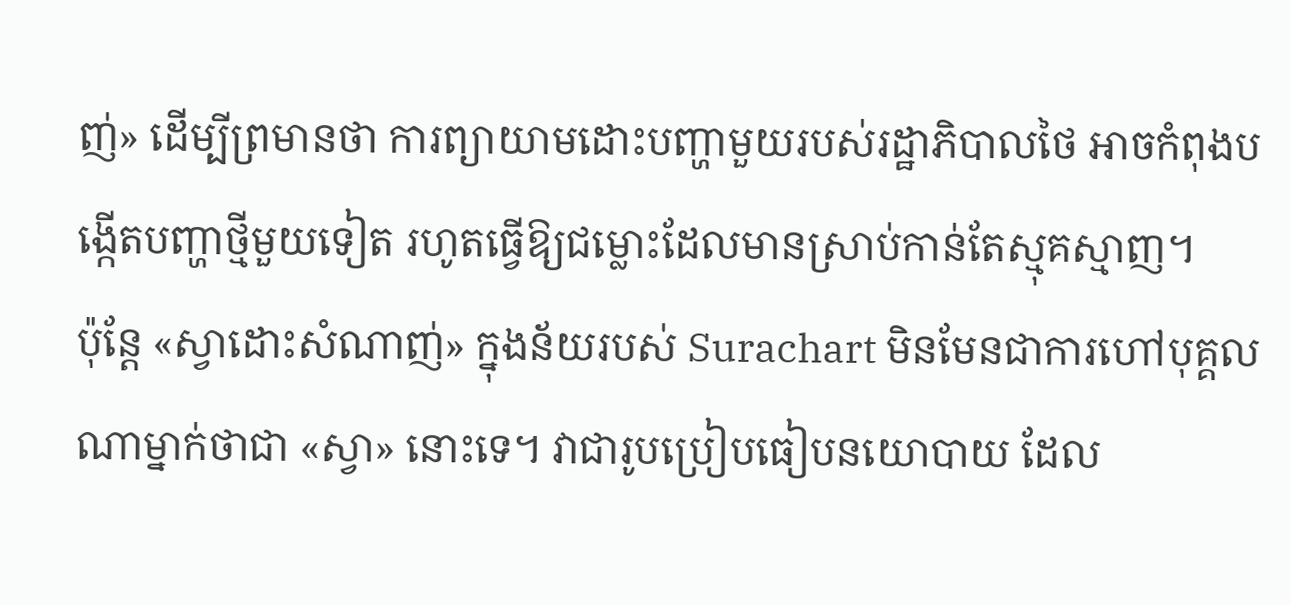ញ់» ដើម្បីព្រមានថា ការព្យាយាមដោះបញ្ហាមួយរបស់រដ្ឋាភិបាលថៃ អាចកំពុងបង្កើតបញ្ហាថ្មីមួយទៀត រហូតធ្វើឱ្យជម្លោះដែលមានស្រាប់កាន់តែស្មុគស្មាញ។
ប៉ុន្តែ «ស្វាដោះសំណាញ់» ក្នុងន័យរបស់ Surachart មិនមែនជាការហៅបុគ្គលណាម្នាក់ថាជា «ស្វា» នោះទេ។ វាជារូបប្រៀបធៀបនយោបាយ ដែល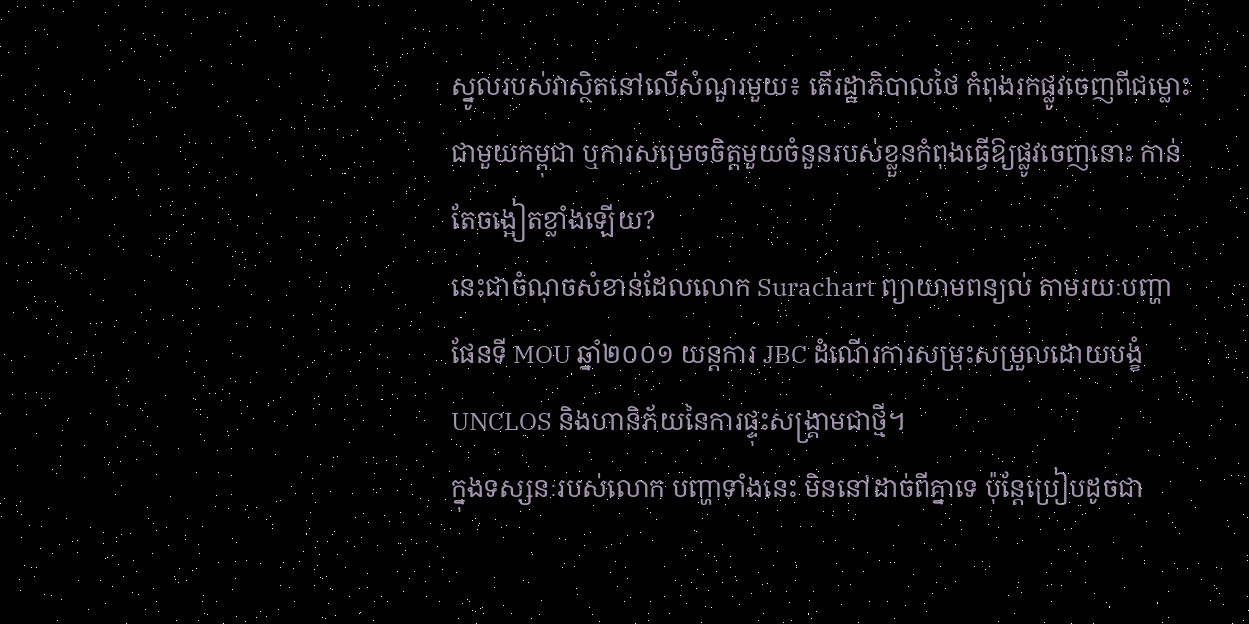ស្នូលរបស់វាស្ថិតនៅលើសំណួរមួយ៖ តើរដ្ឋាភិបាលថៃ កំពុងរកផ្លូវចេញពីជម្លោះជាមួយកម្ពុជា ឬការសម្រេចចិត្តមួយចំនួនរបស់ខ្លួនកំពុងធ្វើឱ្យផ្លូវចេញនោះ កាន់តែចង្អៀតខ្លាំងឡើយ?
នេះជាចំណុចសំខាន់ដែលលោក Surachart ព្យាយាមពន្យល់ តាមរយៈបញ្ហាផែនទី MOU ឆ្នាំ២០០១ យន្តការ JBC ដំណើរការសម្រុះសម្រួលដោយបង្ខំUNCLOS និងហានិភ័យនៃការផ្ទុះសង្គ្រាមជាថ្មី។
ក្នុងទស្សនៈរបស់លោក បញ្ហាទាំងនេះ មិននៅដាច់ពីគ្នាទេ ប៉ុន្តែប្រៀបដូចជា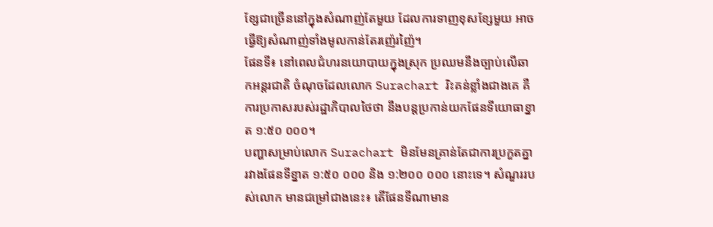ខ្សែជាច្រើននៅក្នុងសំណាញ់តែមួយ ដែលការទាញខុសខ្សែមួយ អាចធ្វើឱ្យសំណាញ់ទាំងមូលកាន់តែរញ៉េរញ៉ៃ។
ផែនទី៖ នៅពេលជំហរនយោបាយក្នុងស្រុក ប្រឈមនឹងច្បាប់លើឆាកអន្តរជាតិ ចំណុចដែលលោក Surachart រិះគន់ខ្លាំងជាងគេ គឺការប្រកាសរបស់រដ្ឋាភិបាលថៃថា នឹងបន្តប្រកាន់យកផែនទីយោធាខ្នាត ១:៥០ ០០០។
បញ្ហាសម្រាប់លោក Surachart មិនមែនគ្រាន់តែជាការប្រកួតគ្នារវាងផែនទីខ្នាត ១:៥០ ០០០ និង ១:២០០ ០០០ នោះទេ។ សំណួររបស់លោក មានជម្រៅជាងនេះ៖ តើផែនទីណាមាន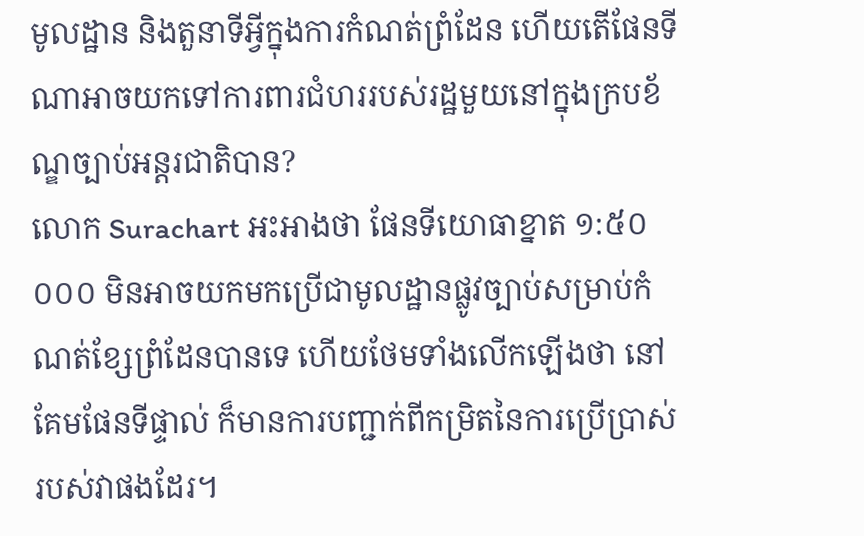មូលដ្ឋាន និងតួនាទីអ្វីក្នុងការកំណត់ព្រំដែន ហើយតើផែនទីណាអាចយកទៅការពារជំហររបស់រដ្ឋមួយនៅក្នុងក្របខ័ណ្ឌច្បាប់អន្តរជាតិបាន?
លោក Surachart អះអាងថា ផែនទីយោធាខ្នាត ១:៥០ ០០០ មិនអាចយកមកប្រើជាមូលដ្ឋានផ្លូវច្បាប់សម្រាប់កំណត់ខ្សែព្រំដែនបានទេ ហើយថែមទាំងលើកឡើងថា នៅគែមផែនទីផ្ទាល់ ក៏មានការបញ្ជាក់ពីកម្រិតនៃការប្រើប្រាស់របស់វាផងដែរ។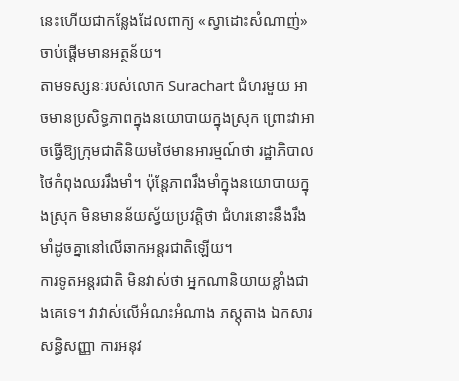នេះហើយជាកន្លែងដែលពាក្យ «ស្វាដោះសំណាញ់» ចាប់ផ្តើមមានអត្ថន័យ។
តាមទស្សនៈរបស់លោក Surachart ជំហរមួយ អាចមានប្រសិទ្ធភាពក្នុងនយោបាយក្នុងស្រុក ព្រោះវាអាចធ្វើឱ្យក្រុមជាតិនិយមថៃមានអារម្មណ៍ថា រដ្ឋាភិបាលថៃកំពុងឈររឹងមាំ។ ប៉ុន្តែភាពរឹងមាំក្នុងនយោបាយក្នុងស្រុក មិនមានន័យស្វ័យប្រវត្តិថា ជំហរនោះនឹងរឹងមាំដូចគ្នានៅលើឆាកអន្តរជាតិឡើយ។
ការទូតអន្តរជាតិ មិនវាស់ថា អ្នកណានិយាយខ្លាំងជាងគេទេ។ វាវាស់លើអំណះអំណាង ភស្តុតាង ឯកសារ សន្ធិសញ្ញា ការអនុវ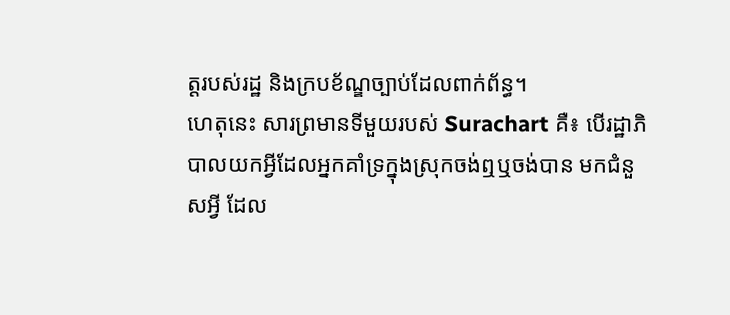ត្តរបស់រដ្ឋ និងក្របខ័ណ្ឌច្បាប់ដែលពាក់ព័ន្ធ។
ហេតុនេះ សារព្រមានទីមួយរបស់ Surachart គឺ៖ បើរដ្ឋាភិបាលយកអ្វីដែលអ្នកគាំទ្រក្នុងស្រុកចង់ឮឬចង់បាន មកជំនួសអ្វី ដែល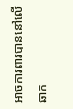អាចការពារបាននៅលើឆាក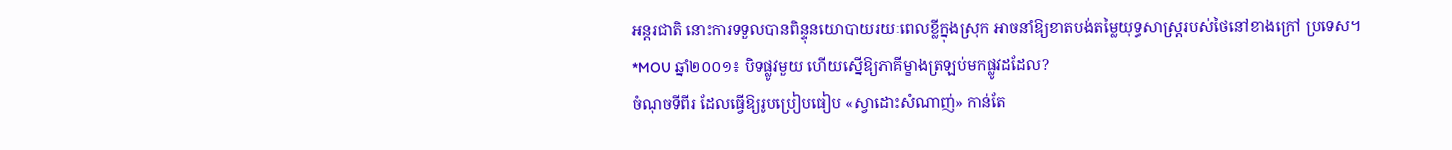អន្តរជាតិ នោះការទទួលបានពិន្ទុនយោបាយរយៈពេលខ្លីក្នុងស្រុក អាចនាំឱ្យខាតបង់តម្លៃយុទ្ធសាស្ត្ររបស់ថៃនៅខាងក្រៅ ប្រទេស។
*MOU ឆ្នាំ២០០១៖ បិទផ្លូវមួយ ហើយស្នើឱ្យភាគីម្ខាងត្រឡប់មកផ្លូវដដែល?
ចំណុចទីពីរ ដែលធ្វើឱ្យរូបប្រៀបធៀប «ស្វាដោះសំណាញ់» កាន់តែ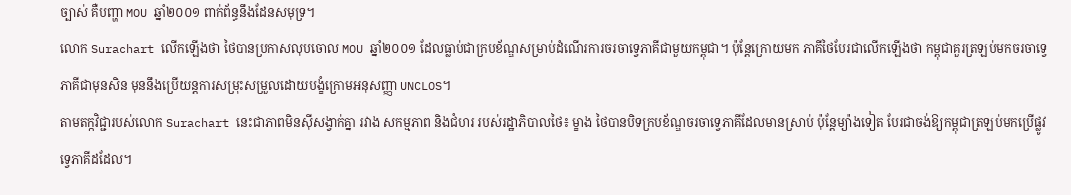ច្បាស់ គឺបញ្ហា MOU ឆ្នាំ២០០១ ពាក់ព័ន្ធនឹងដែនសមុទ្រ។
លោក Surachart លើកឡើងថា ថៃបានប្រកាសលុបចោល MOU ឆ្នាំ២០០១ ដែលធ្លាប់ជាក្របខ័ណ្ឌសម្រាប់ដំណើរការចរចាទ្វេភាគីជាមួយកម្ពុជា។ ប៉ុន្តែក្រោយមក ភាគីថៃបែរជាលើកឡើងថា កម្ពុជាគួរត្រឡប់មកចរចាទ្វេភាគីជាមុនសិន មុននឹងប្រើយន្តការសម្រុះសម្រួលដោយបង្ខំក្រោមអនុសញ្ញា UNCLOS។
តាមតក្កវិជ្ជារបស់លោក Surachart នេះជាភាពមិនស៊ីសង្វាក់គ្នា រវាង សកម្មភាព និងជំហរ របស់រដ្ឋាភិបាលថៃ៖ ម្ខាង ថៃបានបិទក្របខ័ណ្ឌចរចាទ្វេភាគីដែលមានស្រាប់ ប៉ុន្តែម្យ៉ាងទៀត បែរជាចង់ឱ្យកម្ពុជាត្រឡប់មកប្រើផ្លូវទ្វេភាគីដដែល។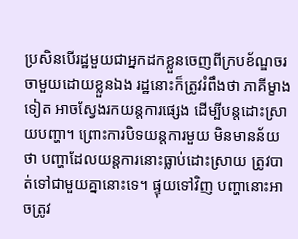ប្រសិនបើរដ្ឋមួយជាអ្នកដកខ្លួនចេញពីក្របខ័ណ្ឌចរចាមួយដោយខ្លួនឯង រដ្ឋនោះក៏ត្រូវរំពឹងថា ភាគីម្ខាងទៀត អាចស្វែងរកយន្តការផ្សេង ដើម្បីបន្តដោះស្រាយបញ្ហា។ ព្រោះការបិទយន្តការមួយ មិនមានន័យថា បញ្ហាដែលយន្តការនោះធ្លាប់ដោះស្រាយ ត្រូវបាត់ទៅជាមួយគ្នានោះទេ។ ផ្ទុយទៅវិញ បញ្ហានោះអាចត្រូវ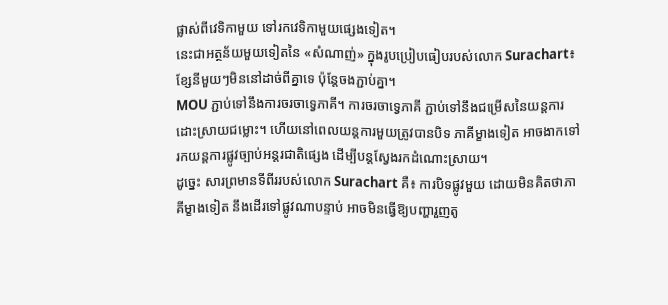ផ្លាស់ពីវេទិកាមួយ ទៅរកវេទិកាមួយផ្សេងទៀត។
នេះជាអត្ថន័យមួយទៀតនៃ «សំណាញ់» ក្នុងរូបប្រៀបធៀបរបស់លោក Surachart៖ ខ្សែនីមួយៗមិននៅដាច់ពីគ្នាទេ ប៉ុន្តែចងភ្ជាប់គ្នា។
MOU ភ្ជាប់ទៅនឹងការចរចាទ្វេភាគី។ ការចរចាទ្វេភាគី ភ្ជាប់ទៅនឹងជម្រើសនៃយន្តការដោះស្រាយជម្លោះ។ ហើយនៅពេលយន្តការមួយត្រូវបានបិទ ភាគីម្ខាងទៀត អាចងាកទៅរកយន្តការផ្លូវច្បាប់អន្តរជាតិផ្សេង ដើម្បីបន្តស្វែងរកដំណោះស្រាយ។
ដូច្នេះ សារព្រមានទីពីររបស់លោក Surachart គឺ៖ ការបិទផ្លូវមួយ ដោយមិនគិតថាភាគីម្ខាងទៀត នឹងដើរទៅផ្លូវណាបន្ទាប់ អាចមិនធ្វើឱ្យបញ្ហារួញតូ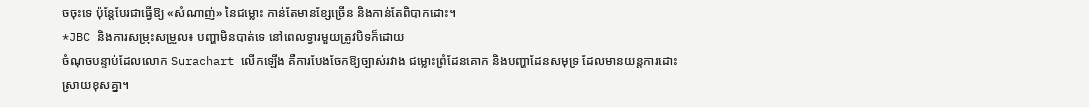ចចុះទេ ប៉ុន្តែបែរជាធ្វើឱ្យ «សំណាញ់» នៃជម្លោះ កាន់តែមានខ្សែច្រើន និងកាន់តែពិបាកដោះ។
*JBC និងការសម្រុះសម្រួល៖ បញ្ហាមិនបាត់ទេ នៅពេលទ្វារមួយត្រូវបិទក៏ដោយ
ចំណុចបន្ទាប់ដែលលោក Surachart លើកឡើង គឺការបែងចែកឱ្យច្បាស់រវាង ជម្លោះព្រំដែនគោក និងបញ្ហាដែនសមុទ្រ ដែលមានយន្តការដោះស្រាយខុសគ្នា។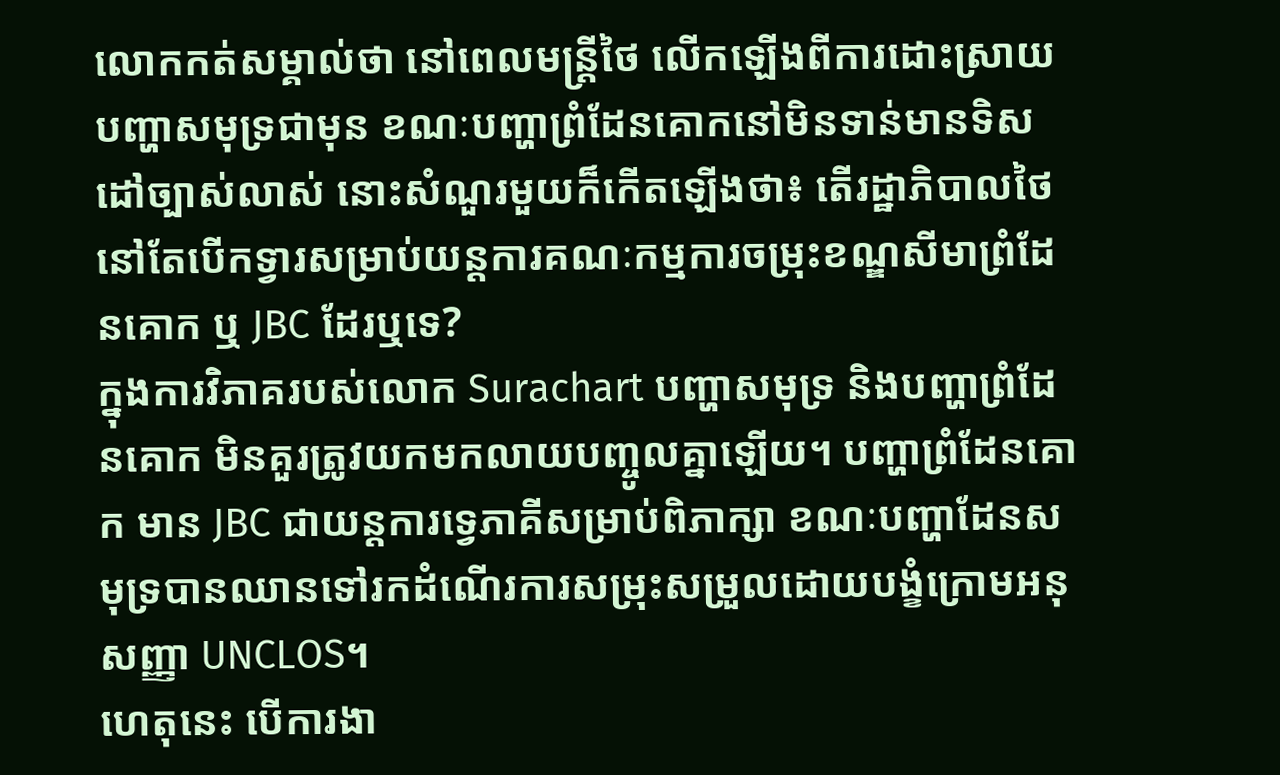លោកកត់សម្គាល់ថា នៅពេលមន្ត្រីថៃ លើកឡើងពីការដោះស្រាយបញ្ហាសមុទ្រជាមុន ខណៈបញ្ហាព្រំដែនគោកនៅមិនទាន់មានទិសដៅច្បាស់លាស់ នោះសំណួរមួយក៏កើតឡើងថា៖ តើរដ្ឋាភិបាលថៃ នៅតែបើកទ្វារសម្រាប់យន្តការគណៈកម្មការចម្រុះខណ្ឌសីមាព្រំដែនគោក ឬ JBC ដែរឬទេ?
ក្នុងការវិភាគរបស់លោក Surachart បញ្ហាសមុទ្រ និងបញ្ហាព្រំដែនគោក មិនគួរត្រូវយកមកលាយបញ្ចូលគ្នាឡើយ។ បញ្ហាព្រំដែនគោក មាន JBC ជាយន្តការទ្វេភាគីសម្រាប់ពិភាក្សា ខណៈបញ្ហាដែនសមុទ្របានឈានទៅរកដំណើរការសម្រុះសម្រួលដោយបង្ខំក្រោមអនុសញ្ញា UNCLOS។
ហេតុនេះ បើការងា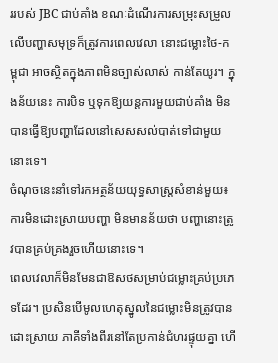ររបស់ JBC ជាប់គាំង ខណៈដំណើរការសម្រុះសម្រួលលើបញ្ហាសមុទ្រក៏ត្រូវការពេលវេលា នោះជម្លោះថៃ-កម្ពុជា អាចស្ថិតក្នុងភាពមិនច្បាស់លាស់ កាន់តែយូរ។ ក្នុងន័យនេះ ការបិទ ឬទុកឱ្យយន្តការមួយជាប់គាំង មិនបានធ្វើឱ្យបញ្ហាដែលនៅសេសសល់បាត់ទៅជាមួយនោះទេ។
ចំណុចនេះនាំទៅរកអត្ថន័យយុទ្ធសាស្ត្រសំខាន់មួយ៖ ការមិនដោះស្រាយបញ្ហា មិនមានន័យថា បញ្ហានោះត្រូវបានគ្រប់គ្រងរួចហើយនោះទេ។
ពេលវេលាក៏មិនមែនជាឱសថសម្រាប់ជម្លោះគ្រប់ប្រភេទដែរ។ ប្រសិនបើមូលហេតុស្នូលនៃជម្លោះមិនត្រូវបានដោះស្រាយ ភាគីទាំងពីរនៅតែប្រកាន់ជំហរផ្ទុយគ្នា ហើ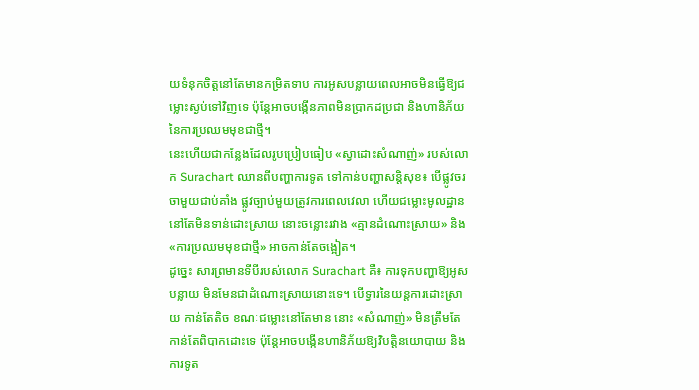យទំនុកចិត្តនៅតែមានកម្រិតទាប ការអូសបន្លាយពេលអាចមិនធ្វើឱ្យជម្លោះស្ងប់ទៅវិញទេ ប៉ុន្តែអាចបង្កើនភាពមិនប្រាកដប្រជា និងហានិភ័យនៃការប្រឈមមុខជាថ្មី។
នេះហើយជាកន្លែងដែលរូបប្រៀបធៀប «ស្វាដោះសំណាញ់» របស់លោក Surachart ឈានពីបញ្ហាការទូត ទៅកាន់បញ្ហាសន្តិសុខ៖ បើផ្លូវចរចាមួយជាប់គាំង ផ្លូវច្បាប់មួយត្រូវការពេលវេលា ហើយជម្លោះមូលដ្ឋាននៅតែមិនទាន់ដោះស្រាយ នោះចន្លោះរវាង «គ្មានដំណោះស្រាយ» និង «ការប្រឈមមុខជាថ្មី» អាចកាន់តែចង្អៀត។
ដូច្នេះ សារព្រមានទីបីរបស់លោក Surachart គឺ៖ ការទុកបញ្ហាឱ្យអូសបន្លាយ មិនមែនជាដំណោះស្រាយនោះទេ។ បើទ្វារនៃយន្តការដោះស្រាយ កាន់តែតិច ខណៈជម្លោះនៅតែមាន នោះ «សំណាញ់» មិនត្រឹមតែកាន់តែពិបាកដោះទេ ប៉ុន្តែអាចបង្កើនហានិភ័យឱ្យវិបត្តិនយោបាយ និងការទូត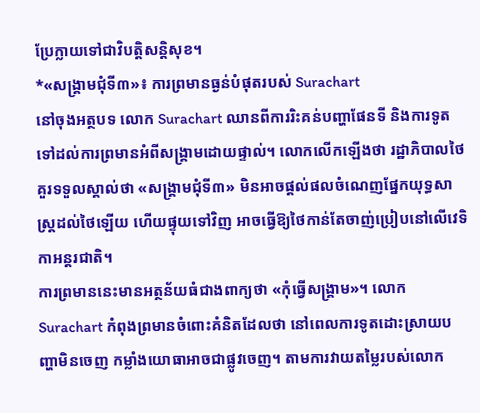ប្រែក្លាយទៅជាវិបត្តិសន្តិសុខ។
*«សង្គ្រាមជុំទី៣»៖ ការព្រមានធ្ងន់បំផុតរបស់ Surachart
នៅចុងអត្ថបទ លោក Surachart ឈានពីការរិះគន់បញ្ហាផែនទី និងការទូត ទៅដល់ការព្រមានអំពីសង្គ្រាមដោយផ្ទាល់។ លោកលើកឡើងថា រដ្ឋាភិបាលថៃ គួរទទួលស្គាល់ថា «សង្គ្រាមជុំទី៣» មិនអាចផ្តល់ផលចំណេញផ្នែកយុទ្ធសាស្ត្រដល់ថៃឡើយ ហើយផ្ទុយទៅវិញ អាចធ្វើឱ្យថៃកាន់តែចាញ់ប្រៀបនៅលើវេទិកាអន្តរជាតិ។
ការព្រមាននេះមានអត្ថន័យធំជាងពាក្យថា «កុំធ្វើសង្គ្រាម»។ លោក Surachart កំពុងព្រមានចំពោះគំនិតដែលថា នៅពេលការទូតដោះស្រាយបញ្ហាមិនចេញ កម្លាំងយោធាអាចជាផ្លូវចេញ។ តាមការវាយតម្លៃរបស់លោក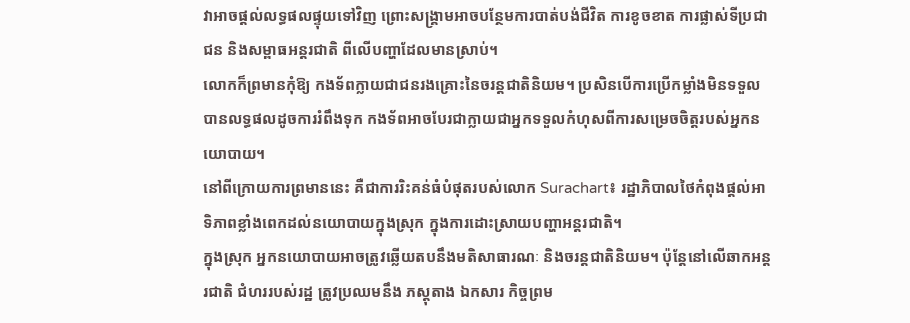វាអាចផ្តល់លទ្ធផលផ្ទុយទៅវិញ ព្រោះសង្គ្រាមអាចបន្ថែមការបាត់បង់ជីវិត ការខូចខាត ការផ្លាស់ទីប្រជាជន និងសម្ពាធអន្តរជាតិ ពីលើបញ្ហាដែលមានស្រាប់។
លោកក៏ព្រមានកុំឱ្យ កងទ័ពក្លាយជាជនរងគ្រោះនៃចរន្តជាតិនិយម។ ប្រសិនបើការប្រើកម្លាំងមិនទទួលបានលទ្ធផលដូចការរំពឹងទុក កងទ័ពអាចបែរជាក្លាយជាអ្នកទទួលកំហុសពីការសម្រេចចិត្តរបស់អ្នកនយោបាយ។
នៅពីក្រោយការព្រមាននេះ គឺជាការរិះគន់ធំបំផុតរបស់លោក Surachart៖ រដ្ឋាភិបាលថៃកំពុងផ្តល់អាទិភាពខ្លាំងពេកដល់នយោបាយក្នុងស្រុក ក្នុងការដោះស្រាយបញ្ហាអន្តរជាតិ។
ក្នុងស្រុក អ្នកនយោបាយអាចត្រូវឆ្លើយតបនឹងមតិសាធារណៈ និងចរន្តជាតិនិយម។ ប៉ុន្តែនៅលើឆាកអន្តរជាតិ ជំហររបស់រដ្ឋ ត្រូវប្រឈមនឹង ភស្តុតាង ឯកសារ កិច្ចព្រម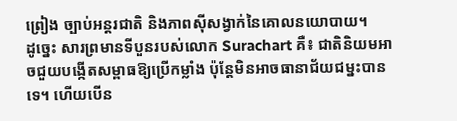ព្រៀង ច្បាប់អន្តរជាតិ និងភាពស៊ីសង្វាក់នៃគោលនយោបាយ។
ដូច្នេះ សារព្រមានទីបួនរបស់លោក Surachart គឺ៖ ជាតិនិយមអាចជួយបង្កើតសម្ពាធឱ្យប្រើកម្លាំង ប៉ុន្តែមិនអាចធានាជ័យជម្នះបានទេ។ ហើយបើន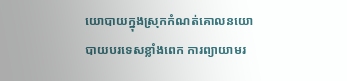យោបាយក្នុងស្រុកកំណត់គោលនយោបាយបរទេសខ្លាំងពេក ការព្យាយាមរ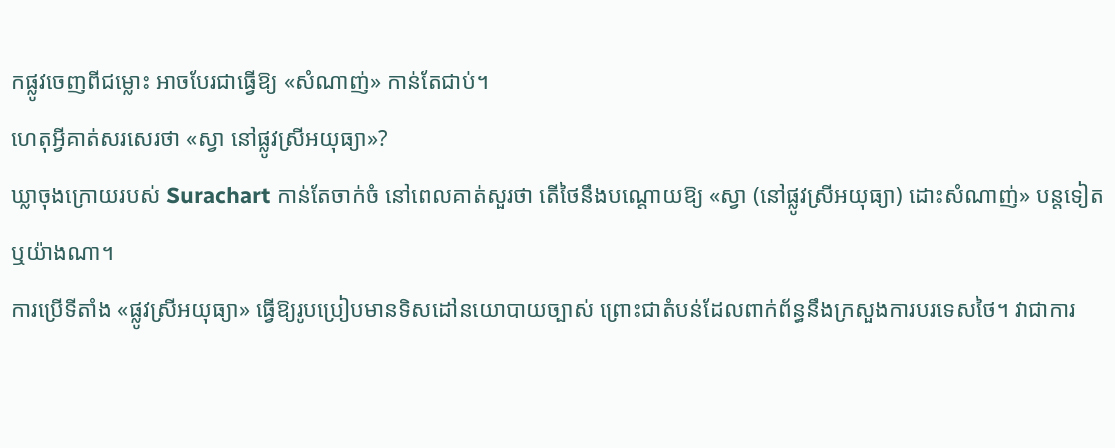កផ្លូវចេញពីជម្លោះ អាចបែរជាធ្វើឱ្យ «សំណាញ់» កាន់តែជាប់។
ហេតុអ្វីគាត់សរសេរថា «ស្វា នៅផ្លូវស្រីអយុធ្យា»?
ឃ្លាចុងក្រោយរបស់ Surachart កាន់តែចាក់ចំ នៅពេលគាត់សួរថា តើថៃនឹងបណ្តោយឱ្យ «ស្វា (នៅផ្លូវស្រីអយុធ្យា) ដោះសំណាញ់» បន្តទៀតឬយ៉ាងណា។
ការប្រើទីតាំង «ផ្លូវស្រីអយុធ្យា» ធ្វើឱ្យរូបប្រៀបមានទិសដៅនយោបាយច្បាស់ ព្រោះជាតំបន់ដែលពាក់ព័ន្ធនឹងក្រសួងការបរទេសថៃ។ វាជាការ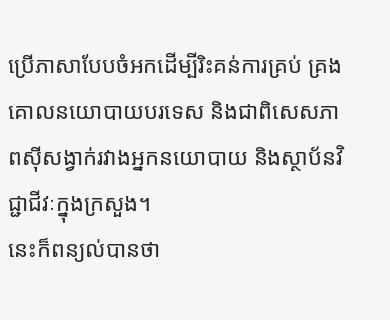ប្រើភាសាបែបចំអកដើម្បីរិះគន់ការគ្រប់ គ្រងគោលនយោបាយបរទេស និងជាពិសេសភាពស៊ីសង្វាក់រវាងអ្នកនយោបាយ និងស្ថាប័នវិជ្ជាជីវៈក្នុងក្រសួង។
នេះក៏ពន្យល់បានថា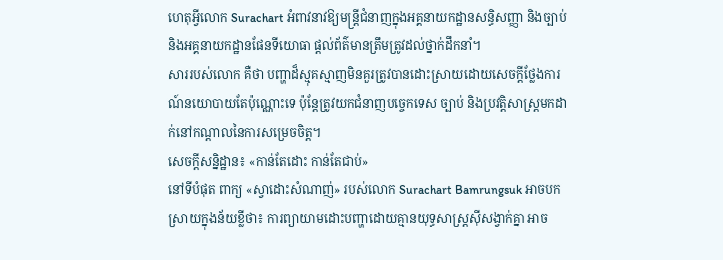ហេតុអ្វីលោក Surachart អំពាវនាវឱ្យមន្ត្រីជំនាញក្នុងអគ្គនាយកដ្ឋានសន្ធិសញ្ញា និងច្បាប់ និងអគ្គនាយកដ្ឋានផែនទីយោធា ផ្តល់ព័ត៌មានត្រឹមត្រូវដល់ថ្នាក់ដឹកនាំ។
សាររបស់លោក គឺថា បញ្ហាដ៏ស្មុគស្មាញមិនគួរត្រូវបានដោះស្រាយដោយសេចក្តីថ្លែងការណ៍នយោបាយតែប៉ុណ្ណោះទេ ប៉ុន្តែត្រូវយកជំនាញបច្ចេកទេស ច្បាប់ និងប្រវត្តិសាស្ត្រមកដាក់នៅកណ្តាលនៃការសម្រេចចិត្ត។
សេចក្តីសន្និដ្ឋាន៖ «កាន់តែដោះ កាន់តែជាប់»
នៅទីបំផុត ពាក្យ «ស្វាដោះសំណាញ់» របស់លោក Surachart Bamrungsuk អាចបកស្រាយក្នុងន័យខ្លីថា៖ ការព្យាយាមដោះបញ្ហាដោយគ្មានយុទ្ធសាស្ត្រស៊ីសង្វាក់គ្នា អាច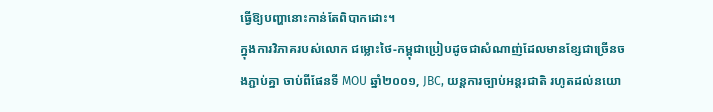ធ្វើឱ្យបញ្ហានោះកាន់តែពិបាកដោះ។
ក្នុងការវិភាគរបស់លោក ជម្លោះថៃ-កម្ពុជាប្រៀបដូចជាសំណាញ់ដែលមានខ្សែជាច្រើនចងភ្ជាប់គ្នា ចាប់ពីផែនទី MOU ឆ្នាំ២០០១, JBC, យន្តការច្បាប់អន្តរជាតិ រហូតដល់នយោ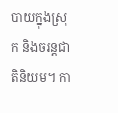បាយក្នុងស្រុក និងចរន្តជាតិនិយម។ កា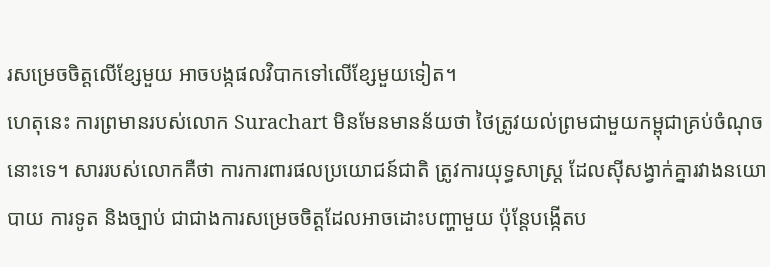រសម្រេចចិត្តលើខ្សែមួយ អាចបង្កផលវិបាកទៅលើខ្សែមួយទៀត។
ហេតុនេះ ការព្រមានរបស់លោក Surachart មិនមែនមានន័យថា ថៃត្រូវយល់ព្រមជាមួយកម្ពុជាគ្រប់ចំណុចនោះទេ។ សាររបស់លោកគឺថា ការការពារផលប្រយោជន៍ជាតិ ត្រូវការយុទ្ធសាស្ត្រ ដែលស៊ីសង្វាក់គ្នារវាងនយោបាយ ការទូត និងច្បាប់ ជាជាងការសម្រេចចិត្តដែលអាចដោះបញ្ហាមួយ ប៉ុន្តែបង្កើតប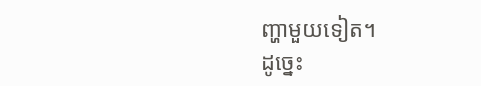ញ្ហាមួយទៀត។
ដូច្នេះ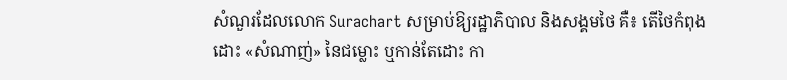សំណួរដែលលោក Surachart សម្រាប់ឱ្យរដ្ឋាភិបាល និងសង្គមថៃ គឺ៖ តើថៃកំពុងដោះ «សំណាញ់» នៃជម្លោះ ឬកាន់តែដោះ កា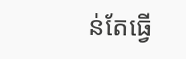ន់តែធ្វើ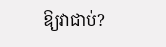ឱ្យវាជាប់?